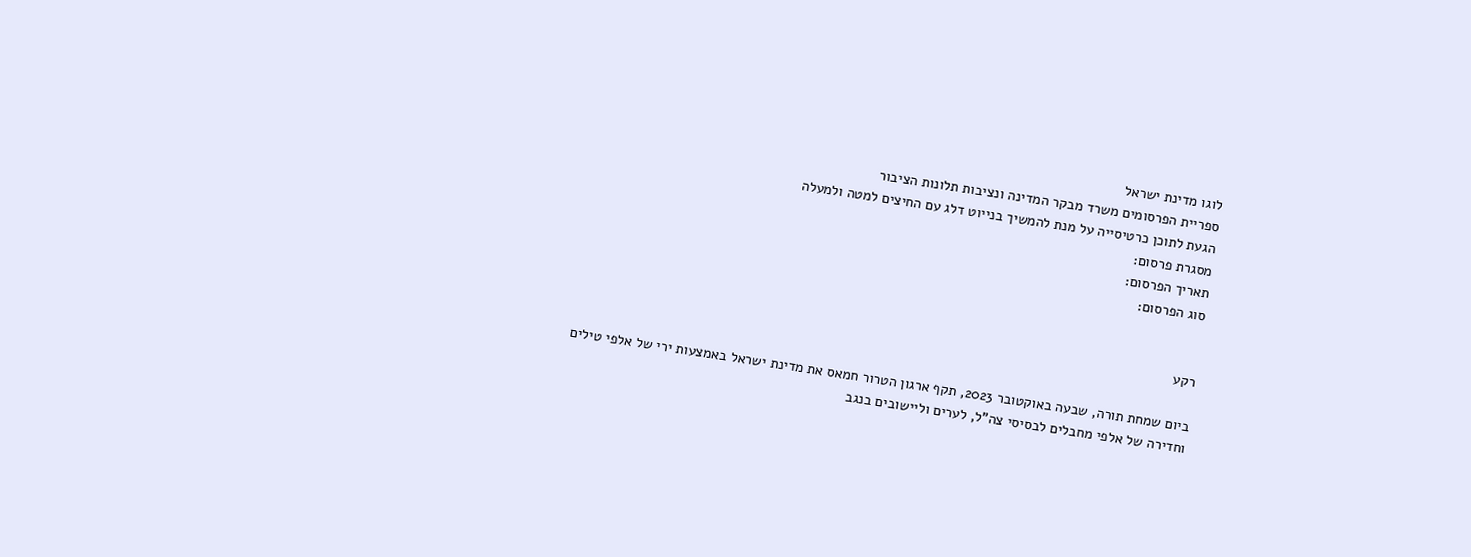לוגו מדינת ישראל
ספריית הפרסומים משרד מבקר המדינה ונציבות תלונות הציבור
הגעת לתוכן כרטיסייה על מנת להמשיך בנייוט דלג עם החיצים למטה ולמעלה
מסגרת פרסום:
תאריך הפרסום:
סוג הפרסום:


רקע

ביום שמחת תורה, שבעה באוקטובר 2023, תקף ארגון הטרור חמאס את מדינת ישראל באמצעות ירי של אלפי טילים וחדירה של אלפי מחבלים לבסיסי צה"ל, לערים וליישובים בנגב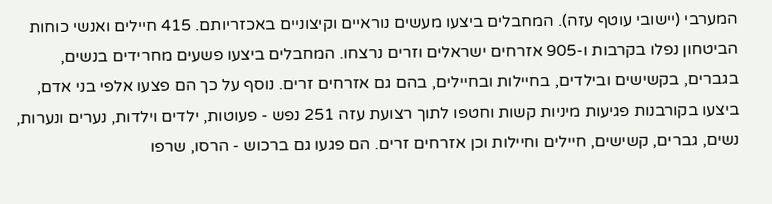המערבי (יישובי עוטף עזה). המחבלים ביצעו מעשים נוראיים וקיצוניים באכזריותם. 415 חיילים ואנשי כוחות הביטחון נפלו בקרבות ו-905 אזרחים ישראלים וזרים נרצחו. המחבלים ביצעו פשעים מחרידים בנשים, בגברים, בקשישים ובילדים, בחיילות ובחיילים, בהם גם אזרחים זרים. נוסף על כך הם פצעו אלפי בני אדם, ביצעו בקורבנות פגיעות מיניות קשות וחטפו לתוך רצועת עזה 251 נפש - פעוטות, ילדים וילדות, נערים ונערות, נשים, גברים, קשישים, חיילים וחיילות וכן אזרחים זרים. הם פגעו גם ברכוש - הרסו, שרפו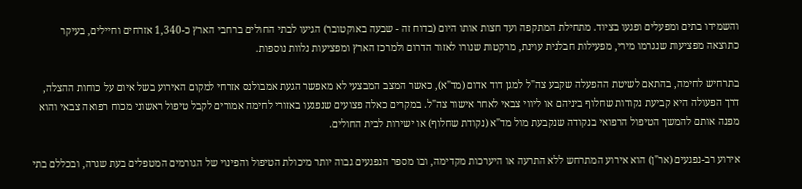והשמידו בתים ומפעלים ופגעו בציוד. מתחילת המתקפה ועד חצות אותו היום (בדוח זה - שבעה באוקטובר) הגיעו לבתי החולים ברחבי הארץ כ-1,340 אזרחים וחיילים, בעיקר כתוצאה מפציעות שנגרמו מירי, מפעילות חבלנית עוינת, מרקטות שנורו לאזור הדרום ולמרכז הארץ ומפציעות נלוות נוספות.

בתרחיש לחימה, בהתאם לשיטת ההפעלה שקבע צה"ל למגן דוד אדום (מד"א), כאשר המצב המבצעי לא מאפשר הגעת אמבולנס אזרחי למקום האירוע בשל איום על כוחות ההצלה, דרך הפעולה היא קביעת נקודות שחלוף ביניהם או ליווי צבאי לאחר אישור צה"ל. במקרים כאלה פצועים שנפגעו באזורי לחימה אמורים לקבל טיפול ראשוני מכוח רפואה צבאי והוא מפנה אותם להמשך הטיפול הרפואי בנקודה שנקבעת מול מד"א (נקודת שחלוף) או ישירות לבית החולים.

אירוע רב-נפגעים (אר"ן) הוא אירוע המתרחש ללא התרעה או היערכות מקדימה, ובו מספר הנפגעים גבוה יותר מיכולת הטיפול והפינוי של הגורמים המטפלים בעת שגרה, ובכללם בתי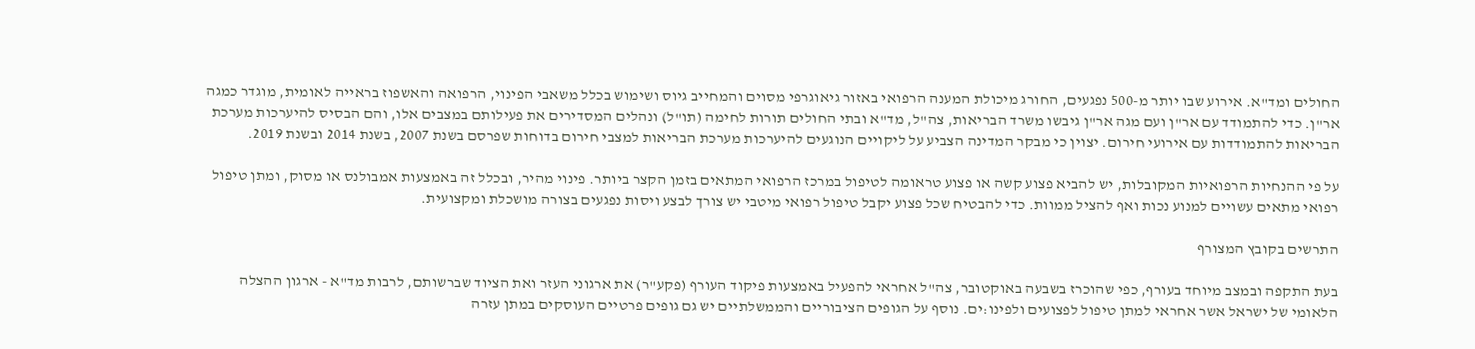החולים ומד"א. אירוע שבו יותר מ-500 נפגעים, החורג מיכולת המענה הרפואי באזור גיאוגרפי מסוים והמחייב גיוס ושימוש בכלל משאבי הפינוי, הרפואה והאשפוז בראייה לאומית, מוגדר כמגה אר"ן. כדי להתמודד עם אר"ן ועם מגה אר"ן גיבשו משרד הבריאות, צה"ל, מד"א ובתי החולים תורות לחימה (תו"ל) ונהלים המסדירים את פעילותם במצבים אלו, והם הבסיס להיערכות מערכת הבריאות להתמודדות עם אירועי חירום. יצוין כי מבקר המדינה הצביע על ליקויים הנוגעים להיערכות מערכת הבריאות למצבי חירום בדוחות שפרסם בשנת 2007, בשנת 2014 ובשנת 2019.

על פי ההנחיות הרפואיות המקובלות, יש להביא פצוע קשה או פצוע טראומה לטיפול במרכז הרפואי המתאים בזמן הקצר ביותר. פינוי מהיר, ובכלל זה באמצעות אמבולנס או מסוק, ומתן טיפול רפואי מתאים עשויים למנוע נכות ואף להציל ממוות. כדי להבטיח שכל פצוע יקבל טיפול רפואי מיטבי יש צורך לבצע ויסות נפגעים בצורה מושכלת ומקצועית.

התרשים בקובץ המצורף

בעת התקפה ובמצב מיוחד בעורף, כפי שהוכרז בשבעה באוקטובר, צה"ל אחראי להפעיל באמצעות פיקוד העורף (פקע"ר) את ארגוני העזר ואת הציוד שברשותם, לרבות מד"א - ארגון ההצלה הלאומי של ישראל אשר אחראי למתן טיפול לפצועים ולפינו:ים. נוסף על הגופים הציבוריים והממשלתיים יש גם גופים פרטיים העוסקים במתן עזרה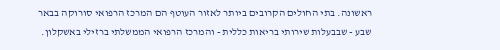ראשונה. בתי החולים הקרובים ביותר לאזור העוטף הם המרכז הרפואי סורוקה בבאר שבע - שבבעלות שירותי בריאות כללית - והמרכז הרפואי הממשלתי ברזילי באשקלון.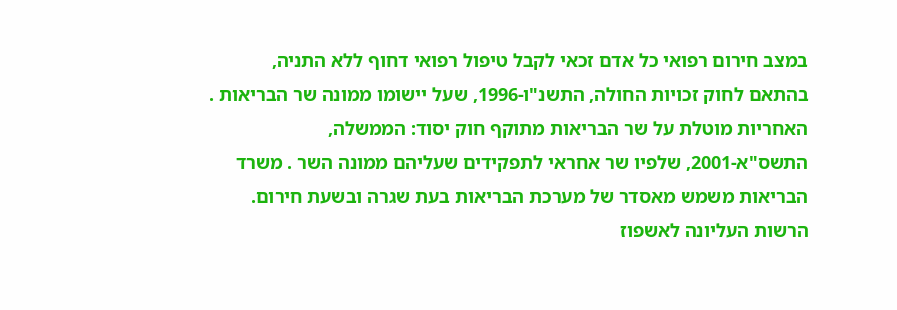במצב חירום רפואי כל אדם זכאי לקבל טיפול רפואי דחוף ללא התניה, בהתאם לחוק זכויות החולה, התשנ"ו-1996, שעל יישומו ממונה שר הבריאות . האחריות מוטלת על שר הבריאות מתוקף חוק יסוד: הממשלה, התשס"א-2001, שלפיו שר אחראי לתפקידים שעליהם ממונה השר . משרד הבריאות משמש מאסדר של מערכת הבריאות בעת שגרה ובשעת חירום. הרשות העליונה לאשפוז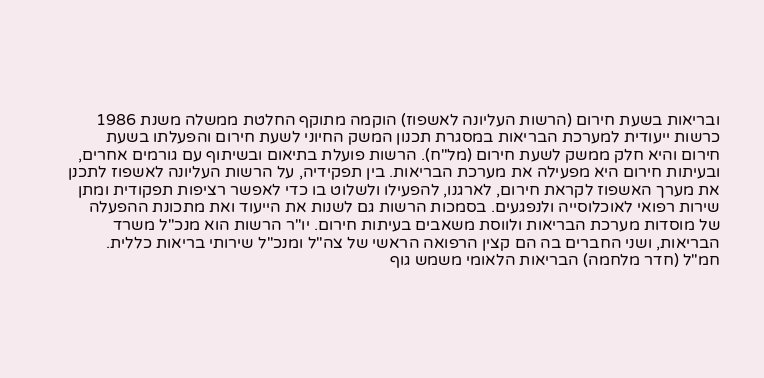ובריאות בשעת חירום (הרשות העליונה לאשפוז) הוקמה מתוקף החלטת ממשלה משנת 1986 כרשות ייעודית למערכת הבריאות במסגרת תכנון המשק החיוני לשעת חירום והפעלתו בשעת חירום והיא חלק ממשק לשעת חירום (מל"ח). הרשות פועלת בתיאום ובשיתוף עם גורמים אחרים, ובעיתות חירום היא מפעילה את מערכת הבריאות. בין תפקידיה, על הרשות העליונה לאשפוז לתכנן את מערך האשפוז לקראת חירום, לארגנו, להפעילו ולשלוט בו כדי לאפשר רציפות תפקודית ומתן שירות רפואי לאוכלוסייה ולנפגעים. בסמכות הרשות גם לשנות את הייעוד ואת מתכונת ההפעלה של מוסדות מערכת הבריאות ולווסת משאבים בעיתות חירום. יו"ר הרשות הוא מנכ"ל משרד הבריאות, ושני החברים בה הם קצין הרפואה הראשי של צה"ל ומנכ"ל שירותי בריאות כללית. חמ"ל (חדר מלחמה) הבריאות הלאומי משמש גוף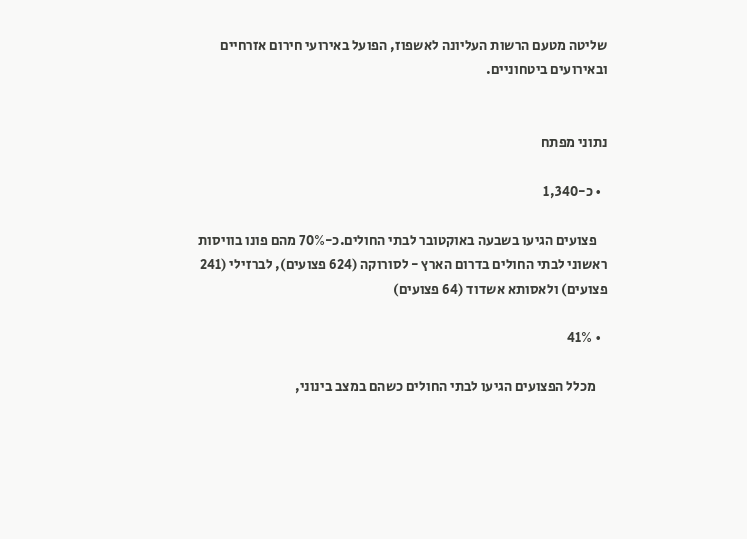שליטה מטעם הרשות העליונה לאשפוז, הפועל באירועי חירום אזרחיים ובאירועים ביטחוניים.


נתוני מפתח

  • כ-1,340

    פצועים הגיעו בשבעה באוקטובר לבתי החולים.כ-70% מהם פונו בוויסות ראשוני לבתי החולים בדרום הארץ - לסורוקה (624 פצועים), לברזילי (241 פצועים) ולאסותא אשדוד (64 פצועים)

  • 41%

    מכלל הפצועים הגיעו לבתי החולים כשהם במצב בינוני,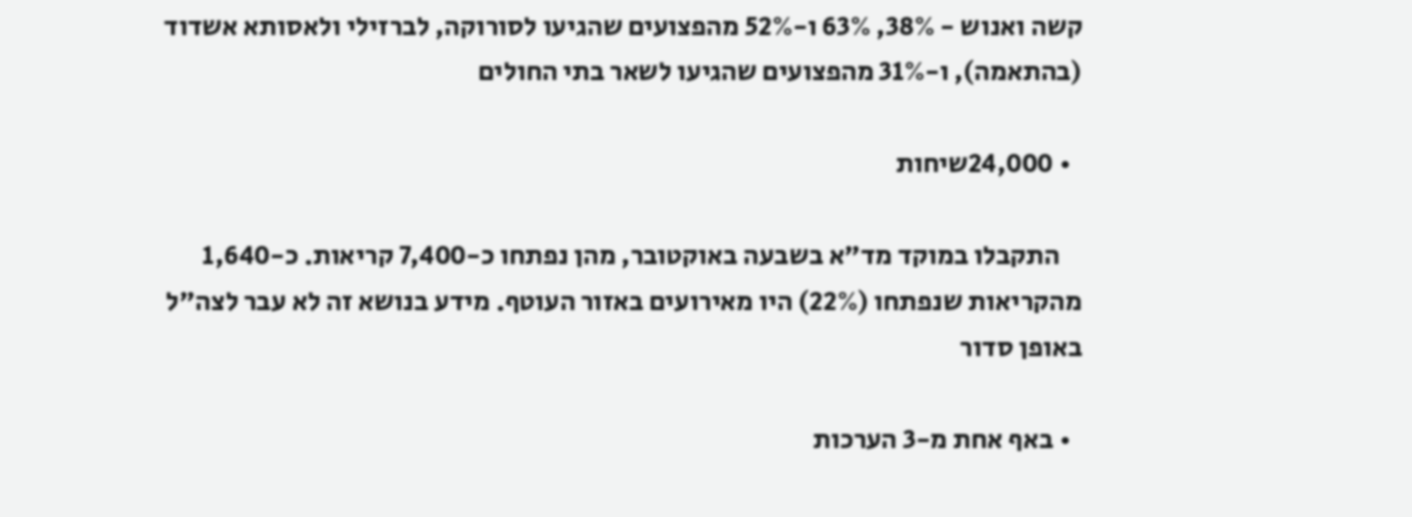קשה ואנוש - 38%, 63% ו-52% מהפצועים שהגיעו לסורוקה, לברזילי ולאסותא אשדוד (בהתאמה), ו-31% מהפצועים שהגיעו לשאר בתי החולים

  • 24,000שיחות

    התקבלו במוקד מד"א בשבעה באוקטובר, מהן נפתחו כ-7,400 קריאות. כ-1,640 מהקריאות שנפתחו (22%) היו מאירועים באזור העוטף. מידע בנושא זה לא עבר לצה"ל באופן סדור

  • באף אחת מ-3 הערכות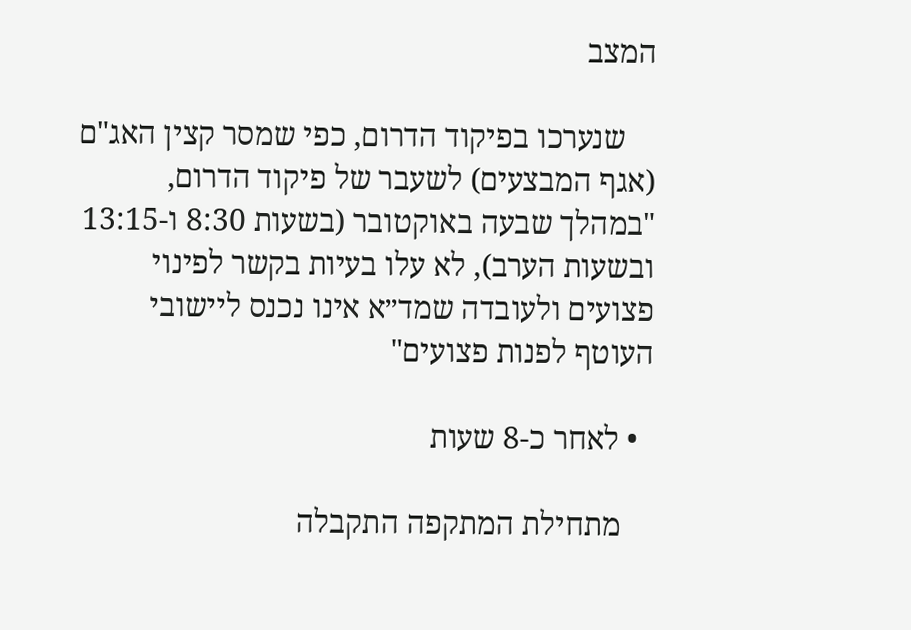המצב

    שנערכו בפיקוד הדרום, כפי שמסר קצין האג"ם (אגף המבצעים) לשעבר של פיקוד הדרום, "במהלך שבעה באוקטובר (בשעות 8:30 ו-13:15 ובשעות הערב), לא עלו בעיות בקשר לפינוי פצועים ולעובדה שמד״א אינו נכנס ליישובי העוטף לפנות פצועים"

  • לאחר כ-8 שעות

    מתחילת המתקפה התקבלה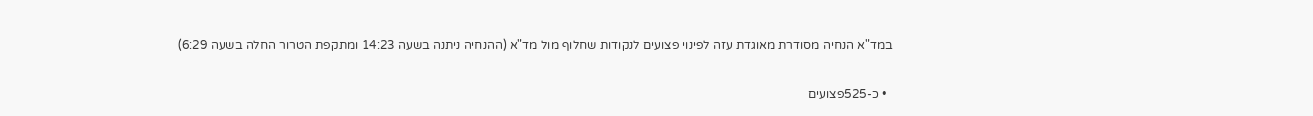במד"א הנחיה מסודרת מאוגדת עזה לפינוי פצועים לנקודות שחלוף מול מד"א (ההנחיה ניתנה בשעה 14:23 ומתקפת הטרור החלה בשעה 6:29)

  • כ-525פצועים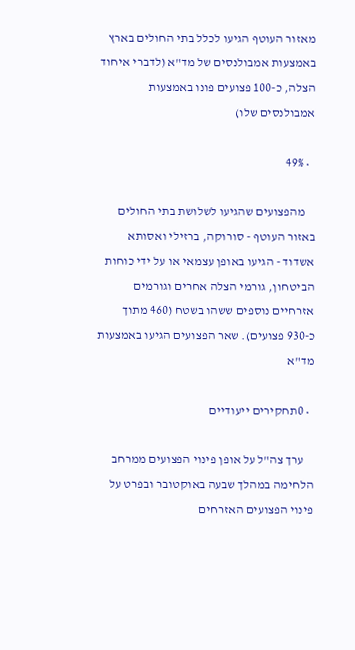מאזור העוטף הגיעו לכלל בתי החולים בארץ באמצעות אמבולנסים של מד"א (לדברי איחוד הצלה, כ-100 פצועים פונו באמצעות אמבולנסים שלו)

  • 49%

    מהפצועים שהגיעו לשלושת בתי החולים באזור העוטף - סורוקה, ברזילי ואסותא אשדוד - הגיעו באופן עצמאי או על ידי כוחות הביטחון, גורמי הצלה אחרים וגורמים אזרחיים נוספים ששהו בשטח (460 מתוך כ-930 פצועים). שאר הפצועים הגיעו באמצעות מד"א

  • 0תחקירים ייעודיים

    ערך צה"ל על אופן פינוי הפצועים ממרחב הלחימה במהלך שבעה באוקטובר ובפרט על פינוי הפצועים האזרחים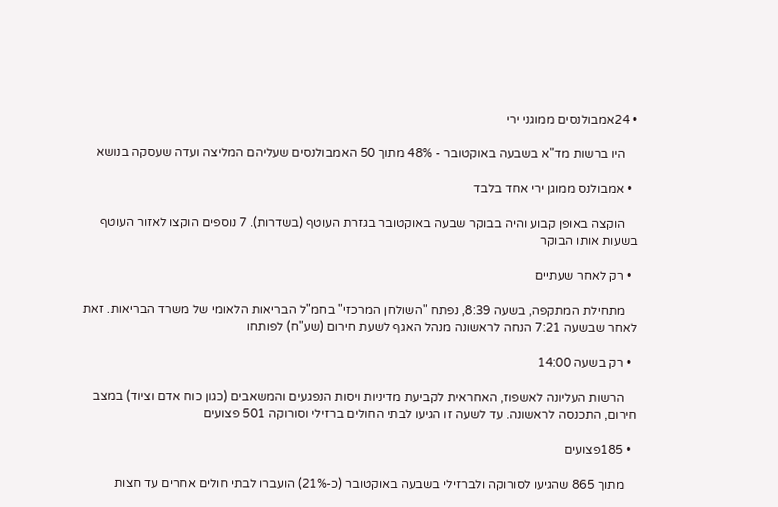• 24אמבולנסים ממוגני ירי

    היו ברשות מד"א בשבעה באוקטובר - 48% מתוך 50 האמבולנסים שעליהם המליצה ועדה שעסקה בנושא

  • אמבולנס ממוגן ירי אחד בלבד

    הוקצה באופן קבוע והיה בבוקר שבעה באוקטובר בגזרת העוטף (בשדרות). 7 נוספים הוקצו לאזור העוטף בשעות אותו הבוקר

  • רק לאחר שעתיים

    מתחילת המתקפה, בשעה 8:39, נפתח "השולחן המרכזי" בחמ"ל הבריאות הלאומי של משרד הבריאות. זאת לאחר שבשעה 7:21 הנחה לראשונה מנהל האגף לשעת חירום (שע"ח) לפותחו

  • רק בשעה 14:00

    הרשות העליונה לאשפוז, האחראית לקביעת מדיניות ויסות הנפגעים והמשאבים (כגון כוח אדם וציוד) במצב חירום, התכנסה לראשונה. עד לשעה זו הגיעו לבתי החולים ברזילי וסורוקה 501 פצועים

  • 185פצועים

    מתוך 865 שהגיעו לסורוקה ולברזילי בשבעה באוקטובר (כ-21%) הועברו לבתי חולים אחרים עד חצות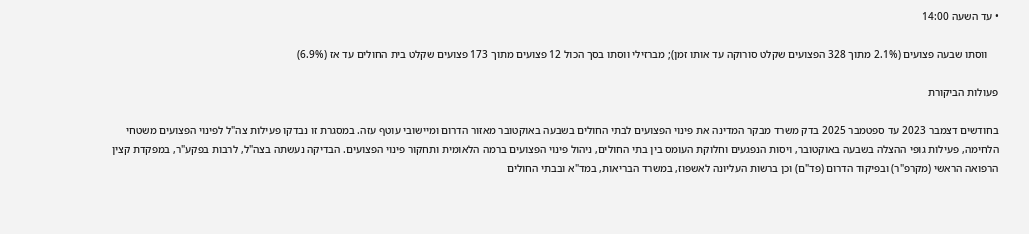• עד השעה 14:00

    ווסתו שבעה פצועים (2.1% מתוך 328 הפצועים שקלט סורוקה עד אותו זמן); מברזילי ווסתו בסך הכול 12 פצועים מתוך 173 פצועים שקלט בית החולים עד אז (6.9%)

פעולות הביקורת

בחודשים דצמבר 2023 עד ספטמבר 2025 בדק משרד מבקר המדינה את פינוי הפצועים לבתי החולים בשבעה באוקטובר מאזור הדרום ומיישובי עוטף עזה. במסגרת זו נבדקו פעילות צה"ל לפינוי הפצועים משטחי הלחימה, פעילות גופי ההצלה בשבעה באוקטובר, ויסות הנפגעים וחלוקת העומס בין בתי החולים, ניהול פינוי הפצועים ברמה הלאומית ותחקור פינוי הפצועים. הבדיקה נעשתה בצה"ל, לרבות בפקע"ר, במפקדת קצין הרפואה הראשי (מקרפ"ר) ובפיקוד הדרום (פד"ם) וכן ברשות העליונה לאשפוז, במשרד הבריאות, במד"א ובבתי החולים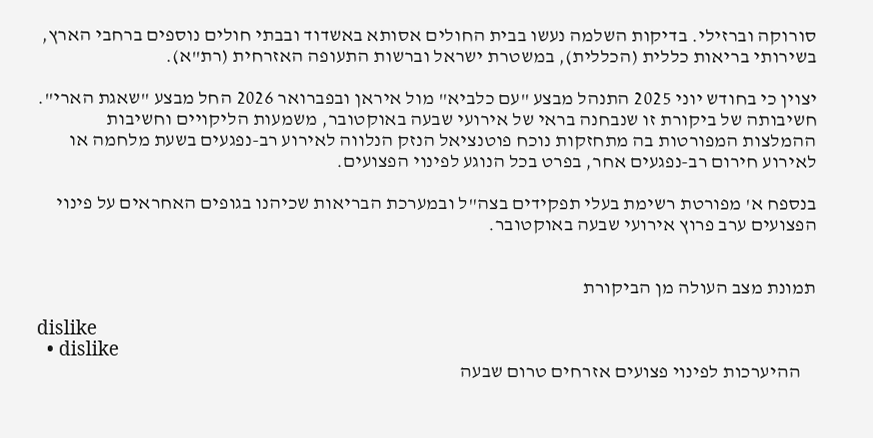סורוקה וברזילי. בדיקות השלמה נעשו בבית החולים אסותא באשדוד ובבתי חולים נוספים ברחבי הארץ, בשירותי בריאות כללית (הכללית), במשטרת ישראל וברשות התעופה האזרחית (רת"א).

יצוין כי בחודש יוני 2025 התנהל מבצע "עם כלביא" מול איראן ובפברואר 2026 החל מבצע "שאגת הארי". חשיבותה של ביקורת זו שנבחנה בראי של אירועי שבעה באוקטובר, משמעות הליקויים וחשיבות ההמלצות המפורטות בה מתחזקות נוכח פוטנציאל הנזק הנלווה לאירוע רב-נפגעים בשעת מלחמה או לאירוע חירום רב-נפגעים אחר, בפרט בכל הנוגע לפינוי הפצועים.

בנספח א' מפורטת רשימת בעלי תפקידים בצה"ל ובמערכת הבריאות שכיהנו בגופים האחראים על פינוי הפצועים ערב פרוץ אירועי שבעה באוקטובר.


תמונת מצב העולה מן הביקורת

dislike
  • dislike
    ההיערכות לפינוי פצועים אזרחים טרום שבעה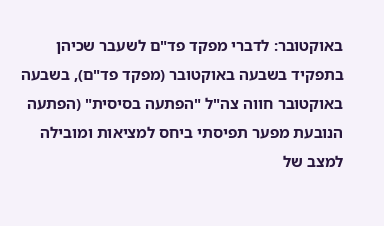באוקטובר: לדברי מפקד פד"ם לשעבר שכיהן בתפקיד בשבעה באוקטובר (מפקד פד"ם), בשבעה באוקטובר חווה צה"ל "הפתעה בסיסית" (הפתעה הנובעת מפער תפיסתי ביחס למציאות ומובילה למצב של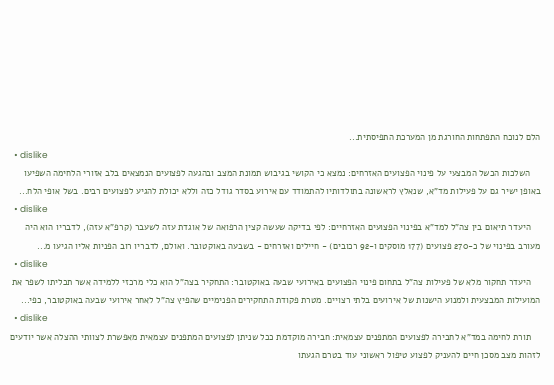הלם לנוכח התפתחות החורגת מן המערכת התפיסתית...
  • dislike
    השלכות הכשל המבצעי על פינוי הפצועים האזרחים: נמצא כי הקושי בגיבוש תמונת המצב ובהגעה לפצועים הנמצאים בלב אזורי הלחימה השפיעו באופן ישיר גם על פעילות מד"א, שנאלץ לראשונה בתולדותיו להתמודד עם אירוע בסדר גודל כזה וללא יכולת להגיע לפצועים רבים. בשל אופי הלח...
  • dislike
    היעדר תיאום בין צה"ל למד"א בפינוי הפצועים האזרחיים: לפי בדיקה שעשה קצין הרפואה של אוגדת עזה לשעבר (קרפ"א עזה), לדבריו הוא היה מעורב בפינוי של כ-270 פצועים (177 מוסקים ו-92 רכובים) - חיילים ואזרחים - בשבעה באוקטובר. ואולם, לדבריו רוב הפניות אליו הגיעו מ...
  • dislike
    היעדר תחקור מלא של פעילות צה"ל בתחום פינוי הפצועים באירועי שבעה באוקטובר: התחקיר בצה"ל הוא כלי מרכזי ללמידה אשר תכליתו לשפר את המועילות המבצעית ולמנוע הישנות של אירועים בלתי רצויים. מטרת פקודת התחקירים הפנימיים שהפיץ צה"ל לאחר אירועי שבעה באוקטובר, כפי...
  • dislike
    תורת לחימה במד"א לחבירה לפצועים המתפנים עצמאית: חבירה מוקדמת ככל שניתן לפצועים המתפנים עצמאית מאפשרת לצוותי ההצלה אשר יודעים לזהות מצב מסכן חיים להעניק לפצוע טיפול ראשוני עוד בטרם הגעתו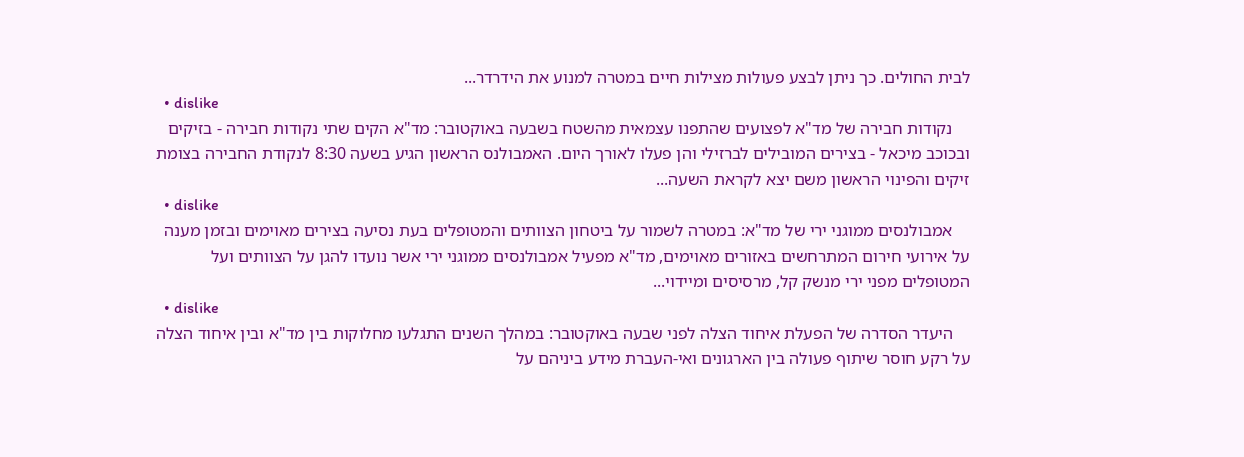לבית החולים. כך ניתן לבצע פעולות מצילות חיים במטרה למנוע את הידרדר...
  • dislike
    נקודות חבירה של מד"א לפצועים שהתפנו עצמאית מהשטח בשבעה באוקטובר: מד"א הקים שתי נקודות חבירה - בזיקים ובכוכב מיכאל - בצירים המובילים לברזילי והן פעלו לאורך היום. האמבולנס הראשון הגיע בשעה 8:30 לנקודת החבירה בצומת זיקים והפינוי הראשון משם יצא לקראת השעה...
  • dislike
    אמבולנסים ממוגני ירי של מד"א: במטרה לשמור על ביטחון הצוותים והמטופלים בעת נסיעה בצירים מאוימים ובזמן מענה על אירועי חירום המתרחשים באזורים מאוימים, מד"א מפעיל אמבולנסים ממוגני ירי אשר נועדו להגן על הצוותים ועל המטופלים מפני ירי מנשק קל, מרסיסים ומיידוי...
  • dislike
    היעדר הסדרה של הפעלת איחוד הצלה לפני שבעה באוקטובר: במהלך השנים התגלעו מחלוקות בין מד"א ובין איחוד הצלה על רקע חוסר שיתוף פעולה בין הארגונים ואי-העברת מידע ביניהם על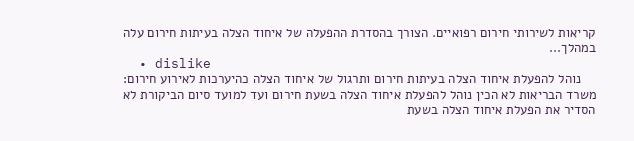קריאות לשירותי חירום רפואיים. הצורך בהסדרת ההפעלה של איחוד הצלה בעיתות חירום עלה במהלך...
  • dislike
    נוהל להפעלת איחוד הצלה בעיתות חירום ותרגול של איחוד הצלה כהיערכות לאירוע חירום: משרד הבריאות לא הכין נוהל להפעלת איחוד הצלה בשעת חירום ועד למועד סיום הביקורת לא הסדיר את הפעלת איחוד הצלה בשעת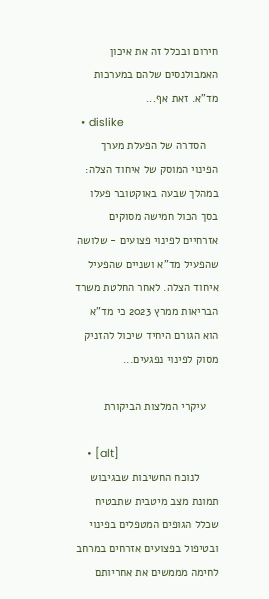חירום ובכלל זה את איכון האמבולנסים שלהם במערכות מד"א. זאת אף...
  • dislike
    הסדרה של הפעלת מערך הפינוי המוסק של איחוד הצלה: במהלך שבעה באוקטובר פעלו בסך הכול חמישה מסוקים אזרחיים לפינוי פצועים - שלושה שהפעיל מד"א ושניים שהפעיל איחוד הצלה. לאחר החלטת משרד הבריאות ממרץ 2023 כי מד"א הוא הגורם היחיד שיכול להזניק מסוק לפינוי נפגעים...

    עיקרי המלצות הביקורת

    • [alt]
      לנוכח החשיבות שבגיבוש תמונת מצב מיטבית שתבטיח שכלל הגופים המטפלים בפינוי ובטיפול בפצועים אזרחים במרחב לחימה מממשים את אחריותם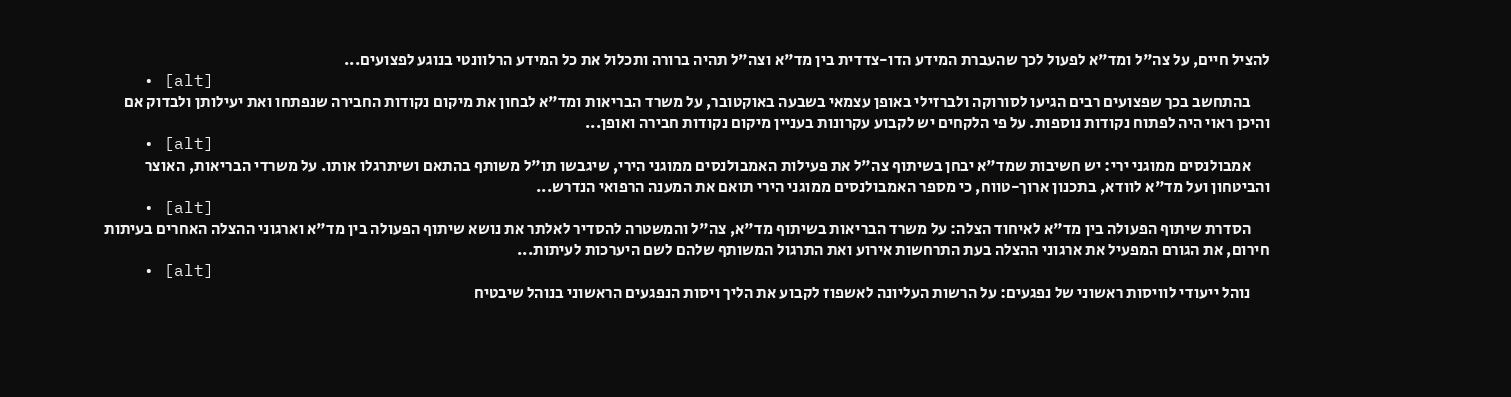להציל חיים, על צה"ל ומד"א לפעול לכך שהעברת המידע הדו-צדדית בין מד"א וצה"ל תהיה ברורה ותכלול את כל המידע הרלוונטי בנוגע לפצועים...
    • [alt]
      בהתחשב בכך שפצועים רבים הגיעו לסורוקה ולברזילי באופן עצמאי בשבעה באוקטובר, על משרד הבריאות ומד"א לבחון את מיקום נקודות החבירה שנפתחו ואת יעילותן ולבדוק אם והיכן ראוי היה לפתוח נקודות נוספות. על פי הלקחים יש לקבוע עקרונות בעניין מיקום נקודות חבירה ואופן...
    • [alt]
      אמבולנסים ממוגני ירי: יש חשיבות שמד"א יבחן בשיתוף צה"ל את פעילות האמבולנסים ממוגני הירי, שיגבשו תו"ל משותף בהתאם ושיתרגלו אותו. על משרדי הבריאות, האוצר והביטחון ועל מד"א לוודא, בתכנון ארוך-טווח, כי מספר האמבולנסים ממוגני הירי תואם את המענה הרפואי הנדרש...
    • [alt]
      הסדרת שיתוף הפעולה בין מד"א לאיחוד הצלה: על משרד הבריאות בשיתוף מד"א, צה"ל והמשטרה להסדיר לאלתר את נושא שיתוף הפעולה בין מד"א וארגוני ההצלה האחרים בעיתות חירום, את הגורם המפעיל את ארגוני ההצלה בעת התרחשות אירוע ואת התרגול המשותף שלהם לשם היערכות לעיתות...
    • [alt]
      נוהל ייעודי לוויסות ראשוני של נפגעים: על הרשות העליונה לאשפוז לקבוע את הליך ויסות הנפגעים הראשוני בנוהל שיבטיח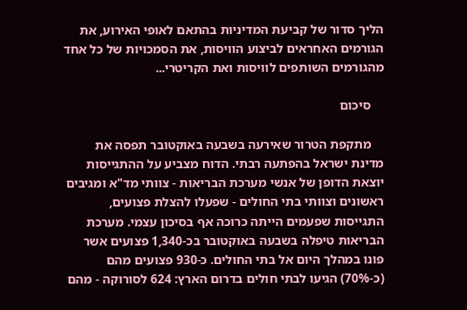הליך סדור של קביעת המדיניות בהתאם לאופי האירוע, את הגורמים האחראים לביצוע הוויסות, את הסמכויות של כל אחד מהגורמים השותפים לוויסות ואת הקריטרי...

    סיכום

    מתקפת הטרור שאירעה בשבעה באוקטובר תפסה את מדינת ישראל בהפתעה רבתי. הדוח מצביע על ההתגייסות יוצאת הדופן של אנשי מערכת הבריאות - צוותי מד"א ומגיבים ראשונים וצוותי בתי החולים - שפעלו להצלת פצועים, התגייסות שפעמים הייתה כרוכה אף בסיכון עצמי. מערכת הבריאות טיפלה בשבעה באוקטובר בכ-1,340 פצועים אשר פונו במהלך היום אל בתי החולים. כ-930 פצועים מהם (כ-70%) הגיעו לבתי חולים בדרום הארץ: 624 לסורוקה - מהם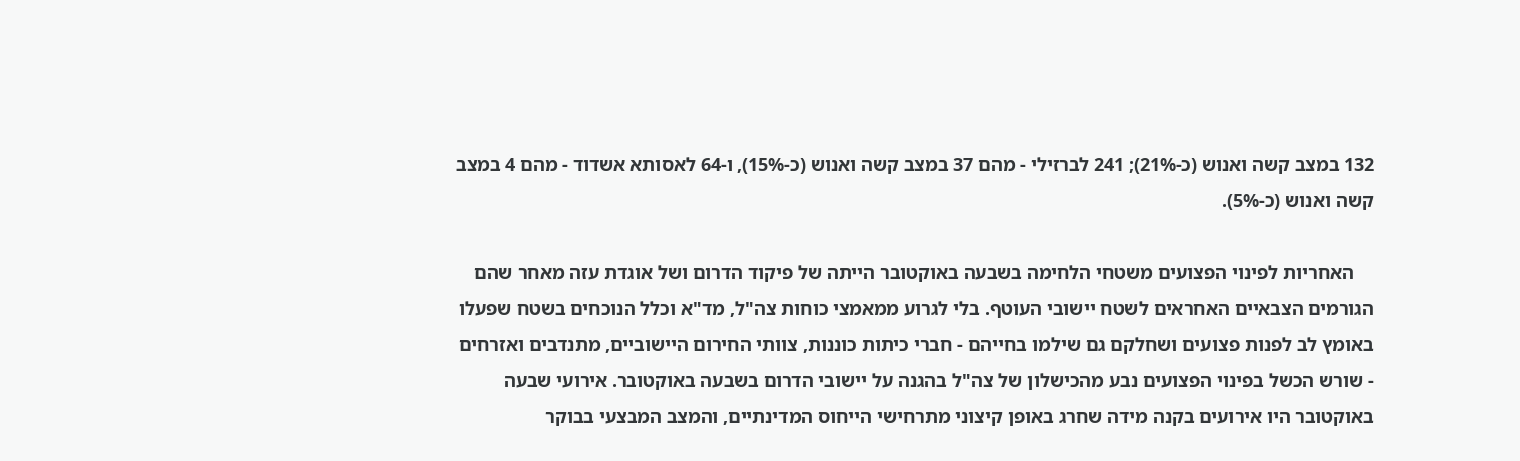132 במצב קשה ואנוש (כ-21%); 241 לברזילי - מהם 37 במצב קשה ואנוש (כ-15%), ו-64 לאסותא אשדוד - מהם 4 במצב קשה ואנוש (כ-5%).

    האחריות לפינוי הפצועים משטחי הלחימה בשבעה באוקטובר הייתה של פיקוד הדרום ושל אוגדת עזה מאחר שהם הגורמים הצבאיים האחראים לשטח יישובי העוטף. בלי לגרוע ממאמצי כוחות צה"ל, מד"א וכלל הנוכחים בשטח שפעלו באומץ לב לפנות פצועים ושחלקם גם שילמו בחייהם - חברי כיתות כוננות, צוותי החירום היישוביים, מתנדבים ואזרחים - שורש הכשל בפינוי הפצועים נבע מהכישלון של צה"ל בהגנה על יישובי הדרום בשבעה באוקטובר. אירועי שבעה באוקטובר היו אירועים בקנה מידה שחרג באופן קיצוני מתרחישי הייחוס המדינתיים, והמצב המבצעי בבוקר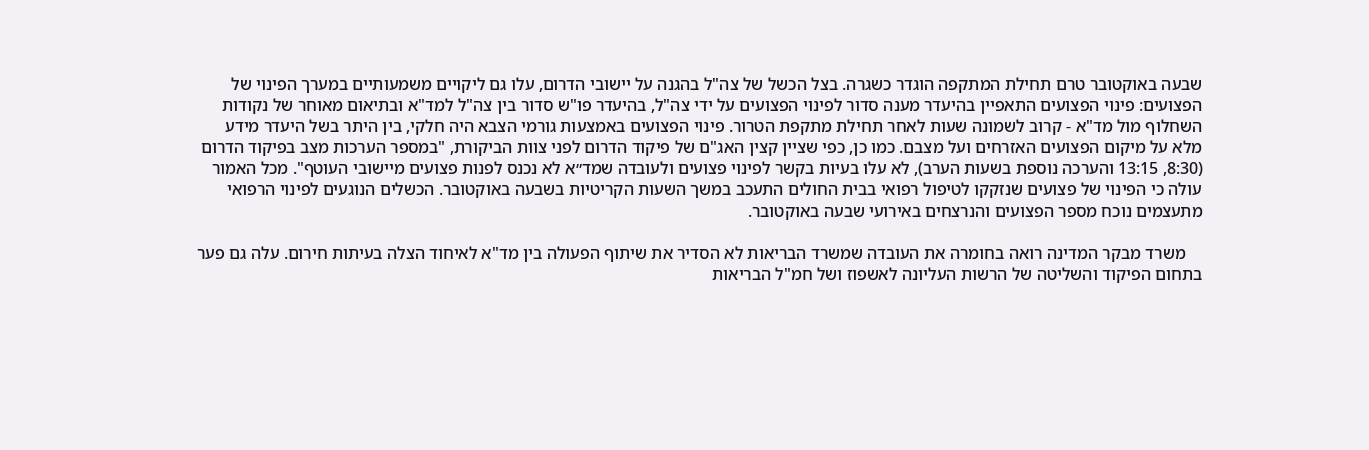שבעה באוקטובר טרם תחילת המתקפה הוגדר כשגרה. בצל הכשל של צה"ל בהגנה על יישובי הדרום, עלו גם ליקויים משמעותיים במערך הפינוי של הפצועים: פינוי הפצועים התאפיין בהיעדר מענה סדור לפינוי הפצועים על ידי צה"ל, בהיעדר פו"ש סדור בין צה"ל למד"א ובתיאום מאוחר של נקודות השחלוף מול מד"א - קרוב לשמונה שעות לאחר תחילת מתקפת הטרור. פינוי הפצועים באמצעות גורמי הצבא היה חלקי, בין היתר בשל היעדר מידע מלא על מיקום הפצועים האזרחים ועל מצבם. כמו כן, כפי שציין קצין האג"ם של פיקוד הדרום לפני צוות הביקורת, "במספר הערכות מצב בפיקוד הדרום (8:30, 13:15 והערכה נוספת בשעות הערב), לא עלו בעיות בקשר לפינוי פצועים ולעובדה שמד״א לא נכנס לפנות פצועים מיישובי העוטף". מכל האמור עולה כי הפינוי של פצועים שנזקקו לטיפול רפואי בבית החולים התעכב במשך השעות הקריטיות בשבעה באוקטובר. הכשלים הנוגעים לפינוי הרפואי מתעצמים נוכח מספר הפצועים והנרצחים באירועי שבעה באוקטובר.

    משרד מבקר המדינה רואה בחומרה את העובדה שמשרד הבריאות לא הסדיר את שיתוף הפעולה בין מד"א לאיחוד הצלה בעיתות חירום. עלה גם פער בתחום הפיקוד והשליטה של הרשות העליונה לאשפוז ושל חמ"ל הבריאות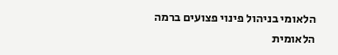הלאומי בניהול פינוי פצועים ברמה הלאומית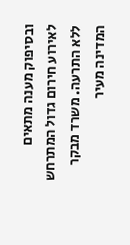ובסיפוק מענה מתאים לאירוע חירום גדול המתרחש ללא התרעה. משרד מבקר המדינה מעיר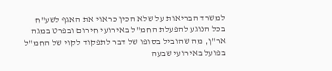למשרד הבריאות על שלא הכין כראוי את האגף לשע"ח בכל הנוגע להפעלת החמ"ל באירועי חירום ובפרט במגה אר"ן, מה שהוביל בסופו של דבר לתפקוד לקוי של החמ"ל בפועל באירועי שבעה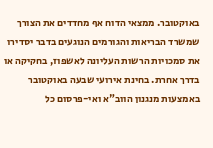באוקטובר. ממצאי הדוח אף מחדדים את הצורך שמשרד הבריאות והגורמים הנוגעים בדבר יסדירו את סמכויות הרשות העליונה לאשפוז, בחקיקה או בדרך אחרת. בחינת אירועי שבעה באוקטובר באמצעות מנגנון הווב"א ואי-פרסום כל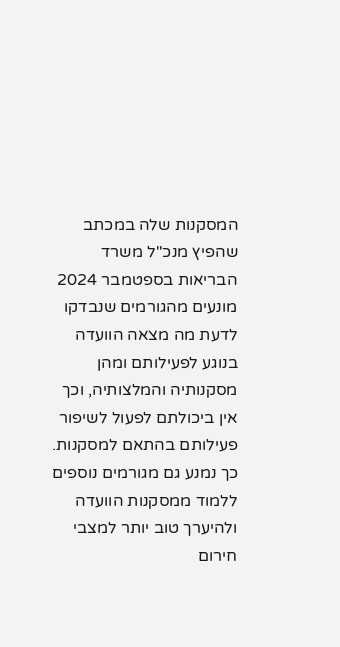המסקנות שלה במכתב שהפיץ מנכ"ל משרד הבריאות בספטמבר 2024 מונעים מהגורמים שנבדקו לדעת מה מצאה הוועדה בנוגע לפעילותם ומהן מסקנותיה והמלצותיה, וכך אין ביכולתם לפעול לשיפור פעילותם בהתאם למסקנות. כך נמנע גם מגורמים נוספים ללמוד ממסקנות הוועדה ולהיערך טוב יותר למצבי חירום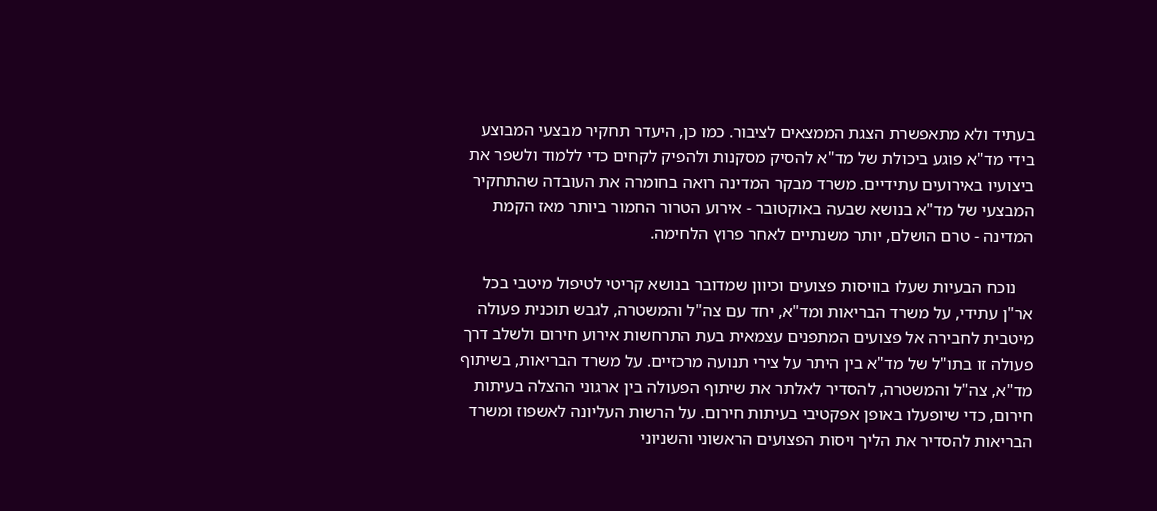בעתיד ולא מתאפשרת הצגת הממצאים לציבור. כמו כן, היעדר תחקיר מבצעי המבוצע בידי מד"א פוגע ביכולת של מד"א להסיק מסקנות ולהפיק לקחים כדי ללמוד ולשפר את ביצועיו באירועים עתידיים. משרד מבקר המדינה רואה בחומרה את העובדה שהתחקיר המבצעי של מד"א בנושא שבעה באוקטובר - אירוע הטרור החמור ביותר מאז הקמת המדינה - טרם הושלם, יותר משנתיים לאחר פרוץ הלחימה.

    נוכח הבעיות שעלו בוויסות פצועים וכיוון שמדובר בנושא קריטי לטיפול מיטבי בכל אר"ן עתידי, על משרד הבריאות ומד"א, יחד עם צה"ל והמשטרה, לגבש תוכנית פעולה מיטבית לחבירה אל פצועים המתפנים עצמאית בעת התרחשות אירוע חירום ולשלב דרך פעולה זו בתו"ל של מד"א בין היתר על צירי תנועה מרכזיים. על משרד הבריאות, בשיתוף מד"א, צה"ל והמשטרה, להסדיר לאלתר את שיתוף הפעולה בין ארגוני ההצלה בעיתות חירום, כדי שיופעלו באופן אפקטיבי בעיתות חירום. על הרשות העליונה לאשפוז ומשרד הבריאות להסדיר את הליך ויסות הפצועים הראשוני והשניוני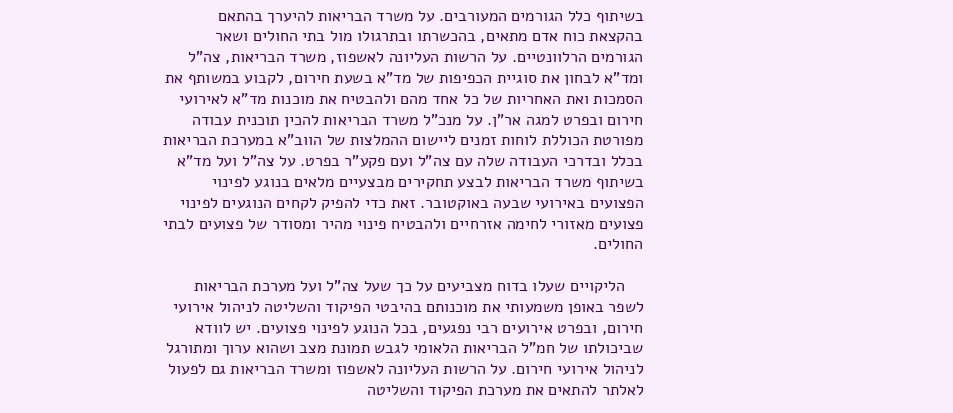בשיתוף כלל הגורמים המעורבים. על משרד הבריאות להיערך בהתאם בהקצאת כוח אדם מתאים, בהכשרתו ובתרגולו מול בתי החולים ושאר הגורמים הרלוונטיים. על הרשות העליונה לאשפוז, משרד הבריאות, צה"ל ומד"א לבחון את סוגיית הכפיפות של מד"א בשעת חירום, לקבוע במשותף את הסמכות ואת האחריות של כל אחד מהם ולהבטיח את מוכנות מד"א לאירועי חירום ובפרט למגה אר"ן. על מנכ"ל משרד הבריאות להכין תוכנית עבודה מפורטת הכוללת לוחות זמנים ליישום ההמלצות של הווב"א במערכת הבריאות בכלל ובדרכי העבודה שלה עם צה"ל ועם פקע"ר בפרט. על צה"ל ועל מד"א בשיתוף משרד הבריאות לבצע תחקירים מבצעיים מלאים בנוגע לפינוי הפצועים באירועי שבעה באוקטובר. זאת כדי להפיק לקחים הנוגעים לפינוי פצועים מאזורי לחימה אזרחיים ולהבטיח פינוי מהיר ומסודר של פצועים לבתי החולים.

    הליקויים שעלו בדוח מצביעים על כך שעל צה"ל ועל מערכת הבריאות לשפר באופן משמעותי את מוכנותם בהיבטי הפיקוד והשליטה לניהול אירועי חירום, ובפרט אירועים רבי נפגעים, בכל הנוגע לפינוי פצועים. יש לוודא שביכולתו של חמ"ל הבריאות הלאומי לגבש תמונת מצב ושהוא ערוך ומתורגל לניהול אירועי חירום. על הרשות העליונה לאשפוז ומשרד הבריאות גם לפעול לאלתר להתאים את מערכת הפיקוד והשליטה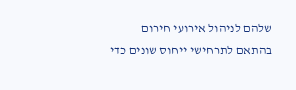שלהם לניהול אירועי חירום בהתאם לתרחישי ייחוס שונים כדי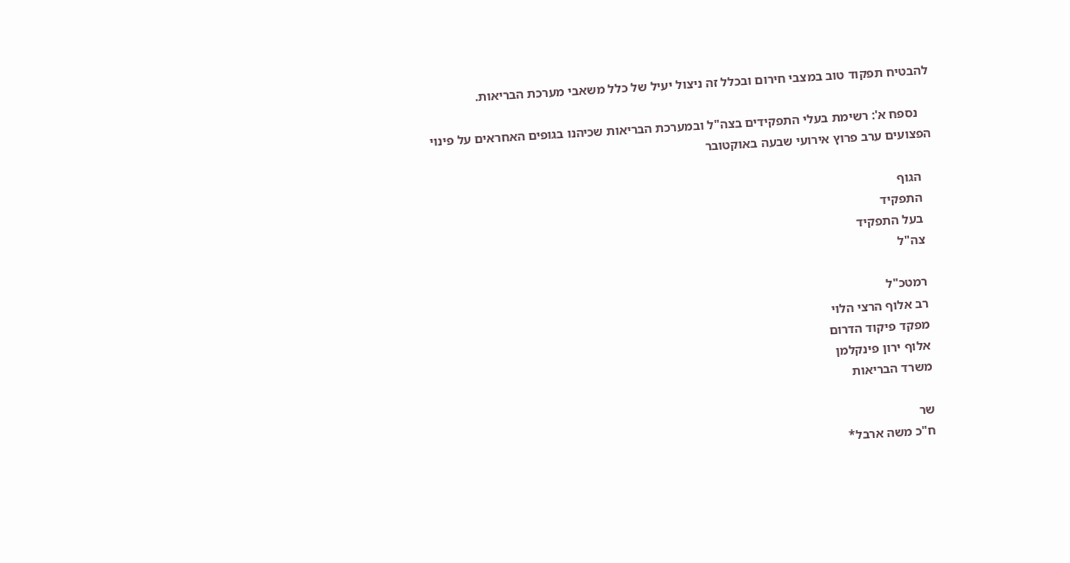להבטיח תפקוד טוב במצבי חירום ובכלל זה ניצול יעיל של כלל משאבי מערכת הבריאות.

    נספח א': רשימת בעלי התפקידים בצה"ל ובמערכת הבריאות שכיהנו בגופים האחראים על פינוי הפצועים ערב פרוץ אירועי שבעה באוקטובר

    הגוף
    התפקיד
    בעל התפקיד
    צה"ל

    רמטכ"ל
    רב אלוף הרצי הלוי
    מפקד פיקוד הדרום
    אלוף ירון פינקלמן
    משרד הבריאות

    שר
    ח"כ משה ארבל*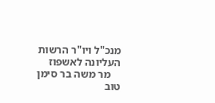מנכ"ל ויו"ר הרשות העליונה לאשפוז
    מר משה בר סימן טוב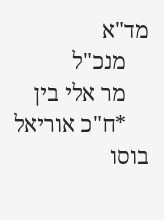מד"א
    מנכ"ל
    מר אלי בין
    *ח"כ אוריאל בוסו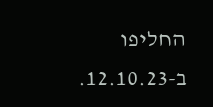החליפו ב-12.10.23.